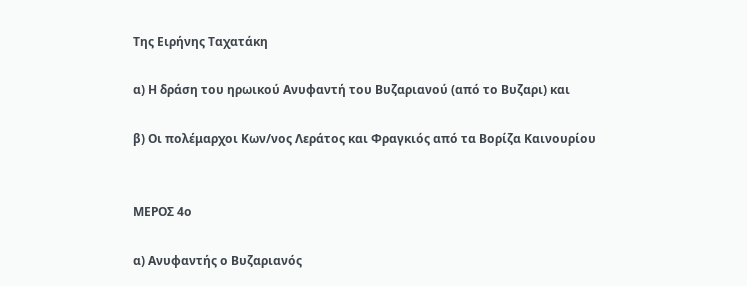Της Ειρήνης Ταχατάκη

α) Η δράση του ηρωικού Ανυφαντή του Βυζαριανού (από το Βυζαρι) και

β) Οι πολέμαρχοι Κων/νος Λεράτος και Φραγκιός από τα Βορίζα Καινουρίου


MEΡΟΣ 4ο

α) Ανυφαντής ο Βυζαριανός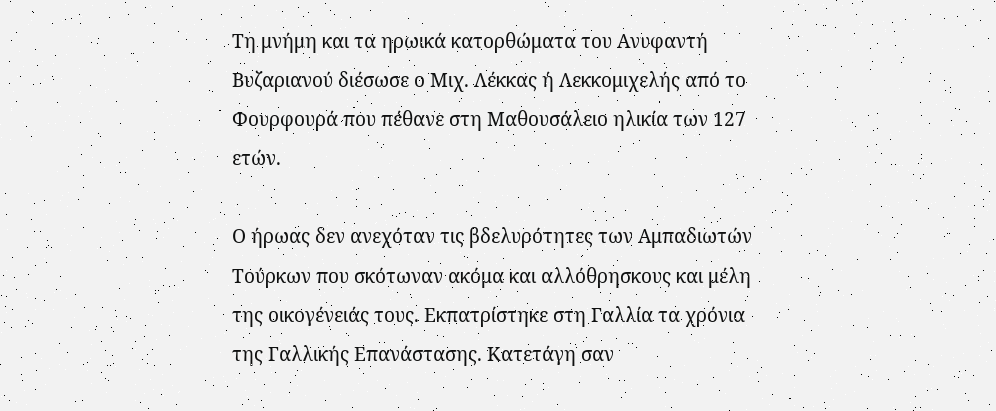Τη μνήμη και τα ηρωικά κατορθώματα του Ανυφαντή Βυζαριανού διέσωσε ο Μιχ. Λέκκας ή Λεκκομιχελής από το Φουρφουρά που πέθανε στη Μαθουσάλειο ηλικία των 127 ετών.

Ο ήρωας δεν ανεχόταν τις βδελυρότητες των Αμπαδιωτών Τούρκων που σκότωναν ακόμα και αλλόθρησκους και μέλη της οικογένειάς τους. Εκπατρίστηκε στη Γαλλία τα χρόνια της Γαλλικής Επανάστασης. Κατετάγη σαν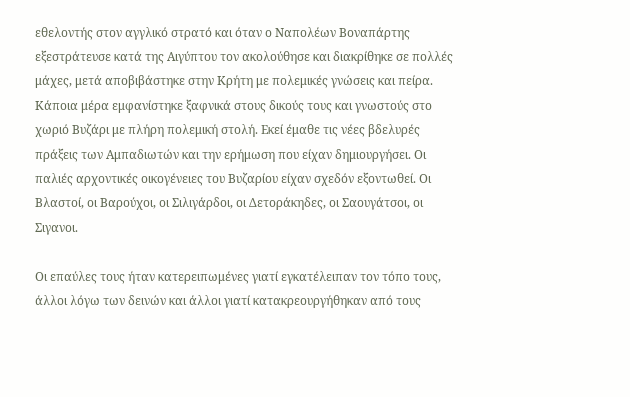εθελοντής στον αγγλικό στρατό και όταν ο Ναπολέων Βοναπάρτης εξεστράτευσε κατά της Αιγύπτου τον ακολούθησε και διακρίθηκε σε πολλές μάχες, μετά αποβιβάστηκε στην Κρήτη με πολεμικές γνώσεις και πείρα. Κάποια μέρα εμφανίστηκε ξαφνικά στους δικούς τους και γνωστούς στο χωριό Βυζάρι με πλήρη πολεμική στολή. Εκεί έμαθε τις νέες βδελυρές πράξεις των Αμπαδιωτών και την ερήμωση που είχαν δημιουργήσει. Οι παλιές αρχοντικές οικογένειες του Βυζαρίου είχαν σχεδόν εξοντωθεί. Οι Βλαστοί, οι Βαρούχοι, οι Σιλιγάρδοι, οι Δετοράκηδες, οι Σαουγάτσοι, οι Σιγανοι.

Οι επαύλες τους ήταν κατερειπωμένες γιατί εγκατέλειπαν τον τόπο τους, άλλοι λόγω των δεινών και άλλοι γιατί κατακρεουργήθηκαν από τους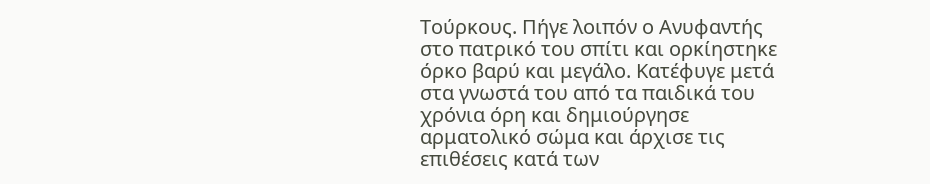Τούρκους. Πήγε λοιπόν ο Ανυφαντής στο πατρικό του σπίτι και ορκίηστηκε όρκο βαρύ και μεγάλο. Κατέφυγε μετά στα γνωστά του από τα παιδικά του χρόνια όρη και δημιούργησε αρματολικό σώμα και άρχισε τις επιθέσεις κατά των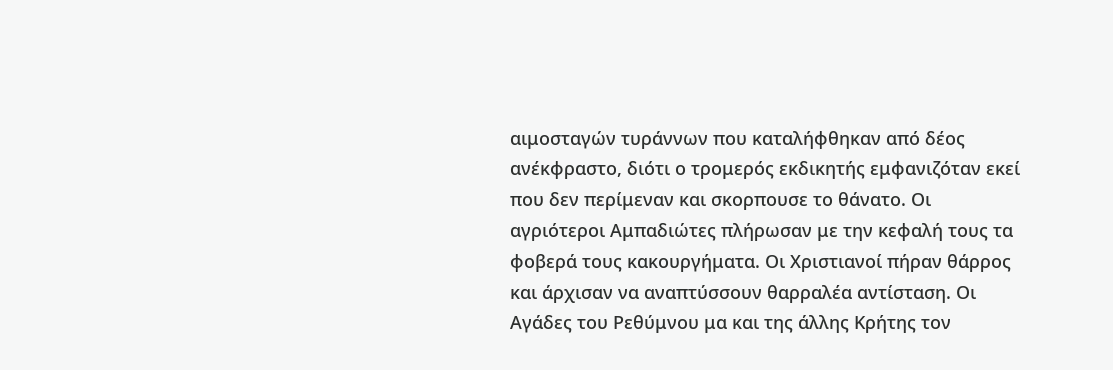αιμοσταγών τυράννων που καταλήφθηκαν από δέος ανέκφραστο, διότι ο τρομερός εκδικητής εμφανιζόταν εκεί που δεν περίμεναν και σκορπουσε το θάνατο. Οι αγριότεροι Αμπαδιώτες πλήρωσαν με την κεφαλή τους τα φοβερά τους κακουργήματα. Οι Χριστιανοί πήραν θάρρος και άρχισαν να αναπτύσσουν θαρραλέα αντίσταση. Οι Αγάδες του Ρεθύμνου μα και της άλλης Κρήτης τον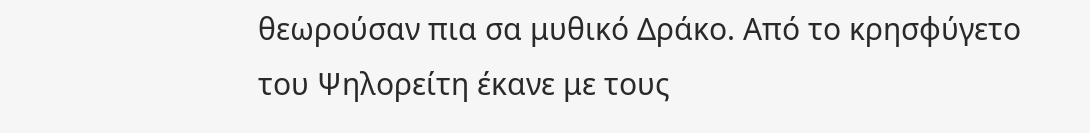θεωρούσαν πια σα μυθικό Δράκο. Από το κρησφύγετο του Ψηλορείτη έκανε με τους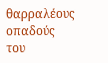θαρραλέους οπαδούς του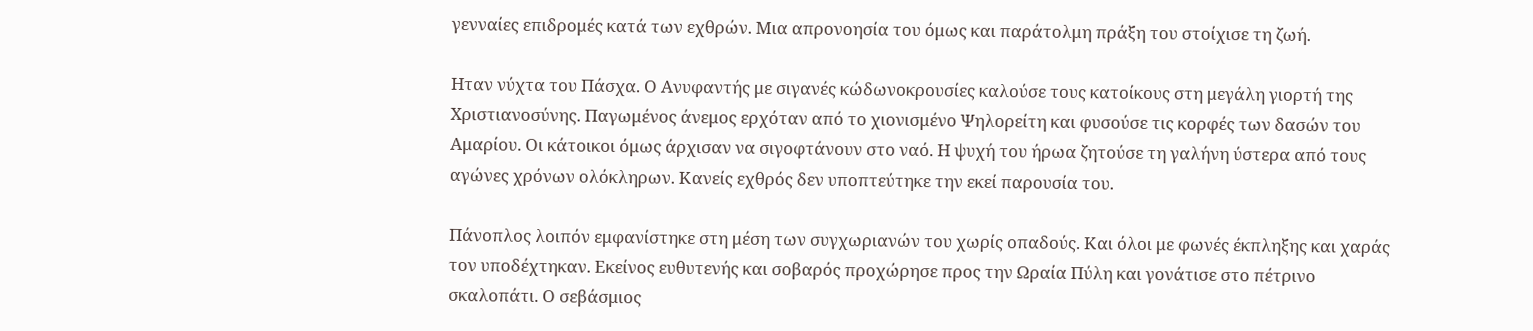γενναίες επιδρομές κατά των εχθρών. Μια απρονοησία του όμως και παράτολμη πράξη του στοίχισε τη ζωή.

Ηταν νύχτα του Πάσχα. Ο Ανυφαντής με σιγανές κώδωνοκρουσίες καλούσε τους κατοίκους στη μεγάλη γιορτή της Χριστιανοσύνης. Παγωμένος άνεμος ερχόταν από το χιονισμένο Ψηλορείτη και φυσούσε τις κορφές των δασών του Αμαρίου. Οι κάτοικοι όμως άρχισαν να σιγοφτάνουν στο ναό. Η ψυχή του ήρωα ζητούσε τη γαλήνη ύστερα από τους αγώνες χρόνων ολόκληρων. Κανείς εχθρός δεν υποπτεύτηκε την εκεί παρουσία του.

Πάνοπλος λοιπόν εμφανίστηκε στη μέση των συγχωριανών του χωρίς οπαδούς. Και όλοι με φωνές έκπληξης και χαράς τον υποδέχτηκαν. Εκείνος ευθυτενής και σοβαρός προχώρησε προς την Ωραία Πύλη και γονάτισε στο πέτρινο σκαλοπάτι. Ο σεβάσμιος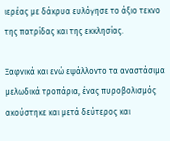ιερέας με δάκρυα ευλόγησε το άξιο τεκνο της πατρίδας και της εκκλησίας.

Ξαφνικά και ενώ εψάλλοντο τα αναστάσιμα μελωδικά τροπάρια, ένας πυροβολισμός ακούστηκε και μετά δεύτερος και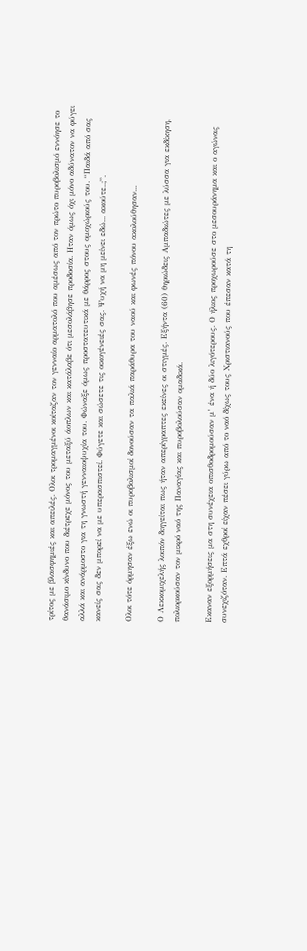τρίτος με βλασφημιές και απειλές. Ολοι τρομαγμένοι κοίταζαν τον γενναίο αρματολό που αμέσως από τον πρώτο πυροβολισμό εννόησε το θανάσιμο κίνδυνο που διέτρεχε μόνος του μεταξύ άοπλων και κατάλαβε ότι μεσολάβησε προδοσία. Ηταν όμως όχι μόνο αδύνατον να φύγει αλλά και ανάρμοστο για τη γνωστή γενναιοψυχία του. Φώναξε όμως προστατευτικά με θάρρος στους ομοχώριούς του. “Παιδά από σας κανείς σας δεν μπορεί να με υπερασπιστεί. Φύγετε και σώσετε τις οικογένειές σας. Ψυχή να μη μείνει εδώ... ακούτε..;”.

Ολοι τότε όρμησαν έξω ενώ οι πυροβολισμοί δονούσαν τα παλιά παράθυρα του ναού και φωνές πόνου ακολούθησαν...

Ο Λεκκομιχελής λοιπόν διηγείται πως ήταν απερίγραπτες εκείνες οι στιγμές. Εξήντα (60) θηριώδεις Αμπαδιώτες με λύσσα για εκδίκηση, πολιορκούσαν τον μικρό ναό της Παναγίας και πυροβολούσαν ομαδικά.

Εκαναν εξορμήσεις μα στη συνέχεια οπισθοδρομούσαν μ’ ένα ή δύο λιγότερους. Ο ήλιος προχωρούσε στο μεσουράνημα και ο αγώνας συνεχιζόταν. Επτά εχθροί είχαν πέσει γύρω από το ναό δίχως τους Χριστιανούς που έπεσαν κατά τη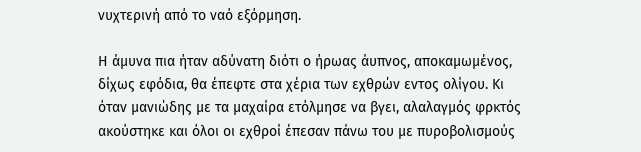νυχτερινή από το ναό εξόρμηση.

Η άμυνα πια ήταν αδύνατη διότι ο ήρωας άυπνος, αποκαμωμένος, δίχως εφόδια, θα έπεφτε στα χέρια των εχθρών εντος ολίγου. Κι όταν μανιώδης με τα μαχαίρα ετόλμησε να βγει, αλαλαγμός φρκτός ακούστηκε και όλοι οι εχθροί έπεσαν πάνω του με πυροβολισμούς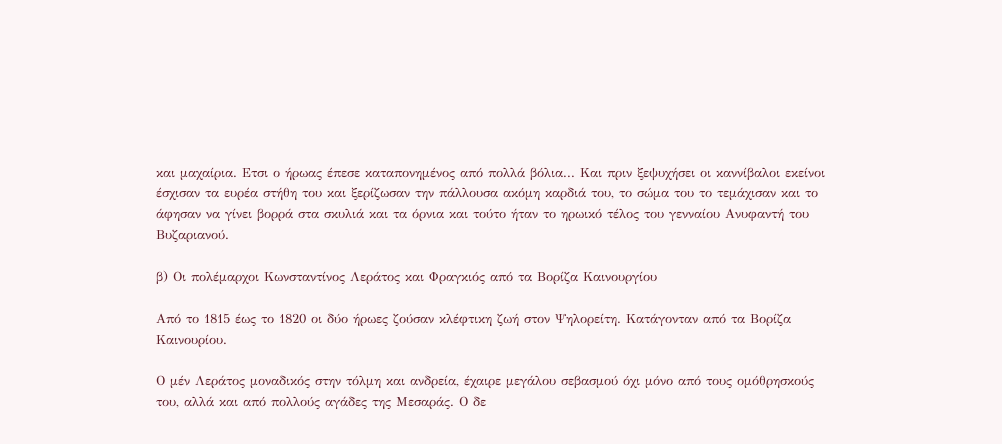και μαχαίρια. Ετσι ο ήρωας έπεσε καταπονημένος από πολλά βόλια... Και πριν ξεψυχήσει οι καννίβαλοι εκείνοι έσχισαν τα ευρέα στήθη του και ξερίζωσαν την πάλλουσα ακόμη καρδιά του, το σώμα του το τεμάχισαν και το άφησαν να γίνει βορρά στα σκυλιά και τα όρνια και τούτο ήταν το ηρωικό τέλος του γενναίου Ανυφαντή του Βυζαριανού.

β) Οι πολέμαρχοι Κωνσταντίνος Λεράτος και Φραγκιός από τα Βορίζα Καινουργίου

Από το 1815 έως το 1820 οι δύο ήρωες ζούσαν κλέφτικη ζωή στον Ψηλορείτη. Κατάγονταν από τα Βορίζα Καινουρίου.

Ο μέν Λεράτος μοναδικός στην τόλμη και ανδρεία, έχαιρε μεγάλου σεβασμού όχι μόνο από τους ομόθρησκούς του, αλλά και από πολλούς αγάδες της Μεσαράς. Ο δε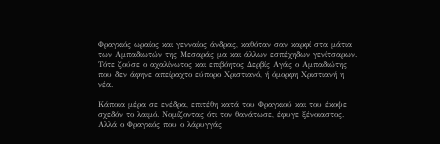Φραγκιός ωραίος και γενναίος άνδρας, καθόταν σαν καρφί στα μάτια των Αμπαδιωτών της Μεσαράς μα και άλλων εσπέχηδων γενίτσαρων. Τότε ζούσε ο αχαλίνωτος και επιβόητος Δερβίς Αγάς ο Αμπαδιώτης που δεν άφηνε απείραχτο εύπορο Χριστιανό, ή όμορφη Χριστιανή η νέα.

Κάποια μέρα σε ενέδρα, επιτέθη κατά του Φραγκιού και του έκοψε σχεδόν το λαιμό. Νομίζοντας ότι τον θανάτωσε, έφυγε ξένοιαστος. Αλλά ο Φραγκιός που ο λάρυγγάς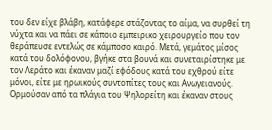του δεν είχε βλάβη, κατάφερε στάζοντας το αίμα, να συρθεί τη νύχτα και να πάει σε κάποιο εμπειρικο χειρουργείο που τον θεράπευσε εντελώς σε κάμποσο καιρό. Μετά, γεμάτος μίσος κατά του δολόφονου, βγήκε στα βουνά και συνεταιρίστηκε με τον Λεράτο και έκαναν μαζί εφόδους κατά του εχθρού είτε μόνοι, είτε με ηρωικούς συντοπίτες τους και Ανωγειανούς. Ορμούσαν από τα πλάγια του Ψηλορείτη και έκαναν στους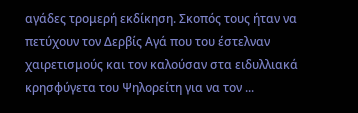αγάδες τρομερή εκδίκηση. Σκοπός τους ήταν να πετύχουν τον Δερβίς Αγά που του έστελναν χαιρετισμούς και τον καλούσαν στα ειδυλλιακά κρησφύγετα του Ψηλορείτη για να τον ...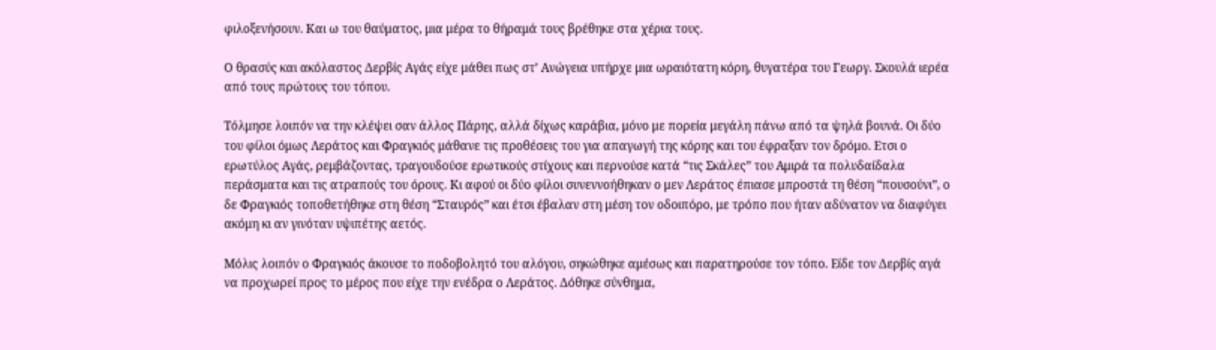φιλοξενήσουν. Και ω του θαύματος, μια μέρα το θήραμά τους βρέθηκε στα χέρια τους.

Ο θρασύς και ακόλαστος Δερβίς Αγάς είχε μάθει πως στ’ Ανώγεια υπήρχε μια ωραιότατη κόρη, θυγατέρα του Γεωργ. Σκουλά ιερέα από τους πρώτους του τόπου.

Τόλμησε λοιπόν να την κλέψει σαν άλλος Πάρης, αλλά δίχως καράβια, μόνο με πορεία μεγάλη πάνω από τα ψηλά βουνά. Οι δύο του φίλοι όμως Λεράτος και Φραγκιός μάθανε τις προθέσεις του για απαγωγή της κόρης και του έφραξαν τον δρόμο. Ετσι ο ερωτύλος Αγάς, ρεμβάζοντας, τραγουδούσε ερωτικούς στίχους και περνούσε κατά “τις Σκάλες” του Αμιρά τα πολυδαίδαλα περάσματα και τις ατραπούς του όρους. Κι αφού οι δύο φίλοι συνεννοήθηκαν ο μεν Λεράτος έπιασε μπροστά τη θέση “πουσούνι”, ο δε Φραγκιός τοποθετήθηκε στη θέση “Σταυρός” και έτσι έβαλαν στη μέση τον οδοιπόρο, με τρόπο που ήταν αδύνατον να διαφύγει ακόμη κι αν γινόταν υψιπέτης αετός.

Μόλις λοιπόν ο Φραγκιός άκουσε το ποδοβολητό του αλόγου, σηκώθηκε αμέσως και παρατηρούσε τον τόπο. Είδε τον Δερβίς αγά να προχωρεί προς το μέρος που είχε την ενέδρα ο Λεράτος. Δόθηκε σύνθημα,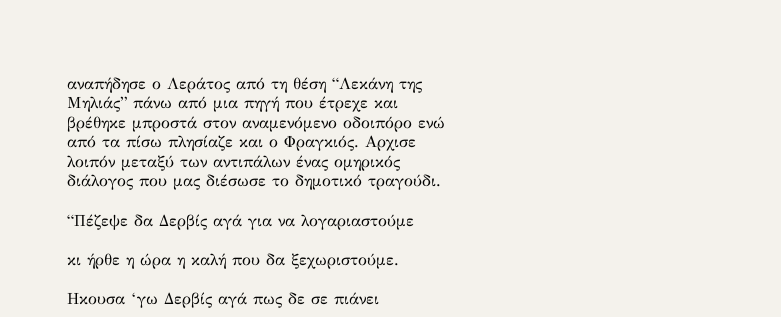αναπήδησε ο Λεράτος από τη θέση “Λεκάνη της Μηλιάς” πάνω από μια πηγή που έτρεχε και βρέθηκε μπροστά στον αναμενόμενο οδοιπόρο ενώ από τα πίσω πλησίαζε και ο Φραγκιός. Αρχισε λοιπόν μεταξύ των αντιπάλων ένας ομηρικός διάλογος που μας διέσωσε το δημοτικό τραγούδι.

“Πέζεψε δα Δερβίς αγά για να λογαριαστούμε

κι ήρθε η ώρα η καλή που δα ξεχωριστούμε.

Ηκουσα ‘γω Δερβίς αγά πως δε σε πιάνει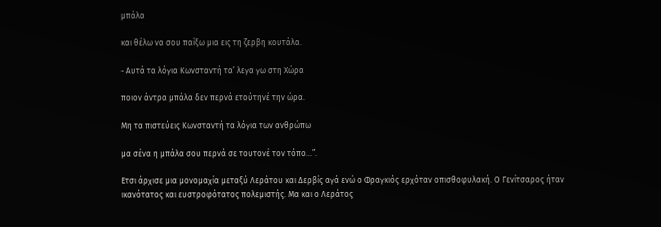μπάλα

και θέλω να σου παίξω μια εις τη ζερβη κουτάλα.

- Αυτά τα λόγια Κωνσταντή τα’ λεγα γω στη Χώρα

ποιον άντρα μπάλα δεν περνά ετούτηνέ την ώρα.

Μη τα πιστεύεις Κωνσταντή τα λόγια των ανθρώπω

μα σένα η μπάλα σου περνά σε τουτονέ τον τόπο...”.

Ετσι άρχισε μια μονομαχία μεταξύ Λεράτου και Δερβίς αγά ενώ ο Φραγκιός ερχόταν οπισθοφυλακή. Ο Γενίτσαρος ήταν ικανότατος και ευστροφότατος πολεμιστής. Μα και ο Λεράτος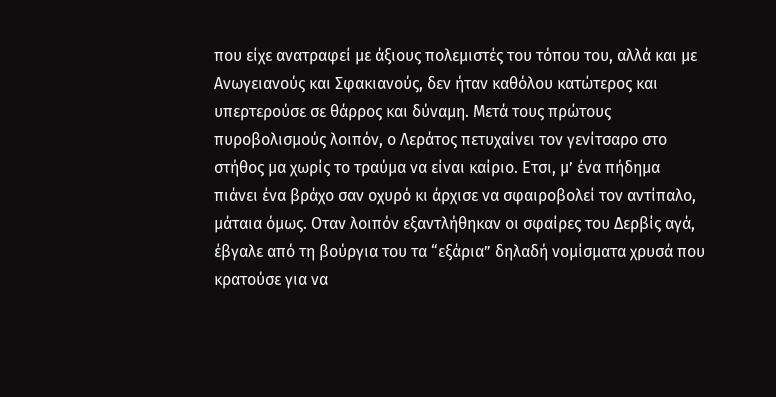που είχε ανατραφεί με άξιους πολεμιστές του τόπου του, αλλά και με Ανωγειανούς και Σφακιανούς, δεν ήταν καθόλου κατώτερος και υπερτερούσε σε θάρρος και δύναμη. Μετά τους πρώτους πυροβολισμούς λοιπόν, ο Λεράτος πετυχαίνει τον γενίτσαρο στο στήθος μα χωρίς το τραύμα να είναι καίριο. Ετσι, μ’ ένα πήδημα πιάνει ένα βράχο σαν οχυρό κι άρχισε να σφαιροβολεί τον αντίπαλο, μάταια όμως. Οταν λοιπόν εξαντλήθηκαν οι σφαίρες του Δερβίς αγά, έβγαλε από τη βούργια του τα “εξάρια” δηλαδή νομίσματα χρυσά που κρατούσε για να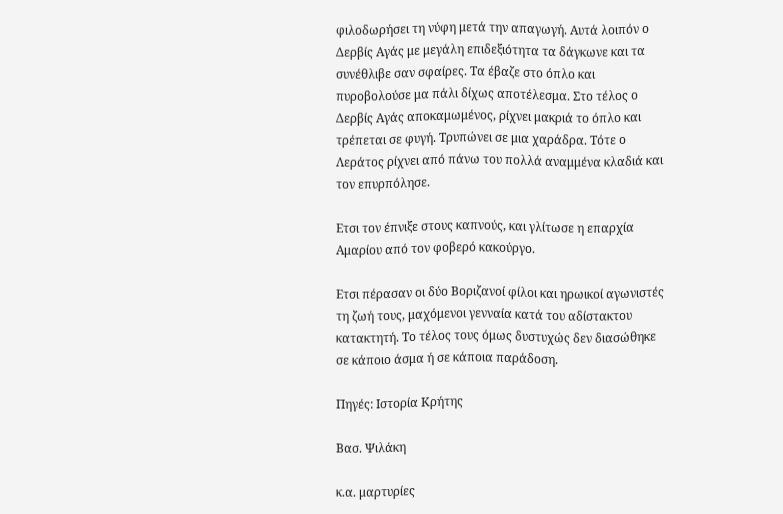φιλοδωρήσει τη νύφη μετά την απαγωγή. Αυτά λοιπόν ο Δερβίς Αγάς με μεγάλη επιδεξιότητα τα δάγκωνε και τα συνέθλιβε σαν σφαίρες. Τα έβαζε στο όπλο και πυροβολούσε μα πάλι δίχως αποτέλεσμα. Στο τέλος ο Δερβίς Αγάς αποκαμωμένος, ρίχνει μακριά το όπλο και τρέπεται σε φυγή. Τρυπώνει σε μια χαράδρα. Τότε ο Λεράτος ρίχνει από πάνω του πολλά αναμμένα κλαδιά και τον επυρπόλησε.

Ετσι τον έπνιξε στους καπνούς, και γλίτωσε η επαρχία Αμαρίου από τον φοβερό κακούργο.

Ετσι πέρασαν οι δύο Βοριζανοί φίλοι και ηρωικοί αγωνιστές τη ζωή τους, μαχόμενοι γενναία κατά του αδίστακτου κατακτητή. Το τέλος τους όμως δυστυχώς δεν διασώθηκε σε κάποιο άσμα ή σε κάποια παράδοση.

Πηγές: Ιστορία Κρήτης

Βασ. Ψιλάκη

κ.α. μαρτυρίες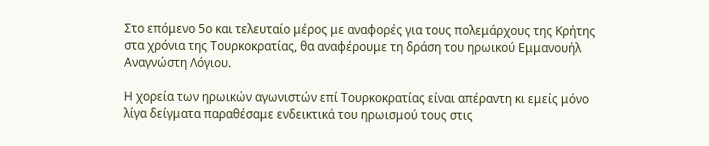Στο επόμενο 5ο και τελευταίο μέρος με αναφορές για τους πολεμάρχους της Κρήτης στα χρόνια της Τουρκοκρατίας, θα αναφέρουμε τη δράση του ηρωικού Εμμανουήλ Αναγνώστη Λόγιου.

Η χορεία των ηρωικών αγωνιστών επί Τουρκοκρατίας είναι απέραντη κι εμείς μόνο λίγα δείγματα παραθέσαμε ενδεικτικά του ηρωισμού τους στις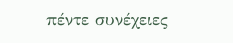πέντε συνέχειες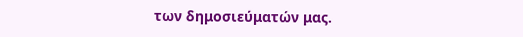των δημοσιεύματών μας.